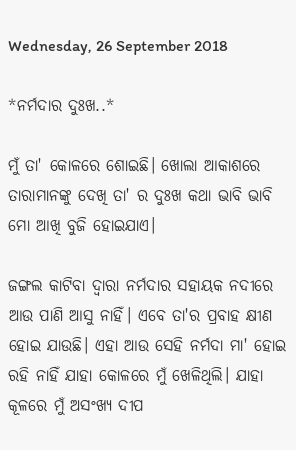Wednesday, 26 September 2018

*ନର୍ମଦାର ଦୁଃଖ..*

ମୁଁ ତା' କୋଳରେ ଶୋଇଛି। ଖୋଲା ଆକାଶରେ ତାରାମାନଙ୍କୁ ଦେଖି ତା' ର ଦୁଃଖ କଥା ଭାବି ଭାବି ମୋ ଆଖି ବୁଜି ହୋଇଯାଏ।

ଜଙ୍ଗଲ କାଟିବା ଦ୍ୱାରା ନର୍ମଦାର ସହାୟକ ନଦୀରେ ଆଉ ପାଣି ଆସୁ ନାହିଁ। ଏବେ ତା'ର ପ୍ରବାହ କ୍ଷୀଣ ହୋଇ ଯାଉଛି। ଏହା ଆଉ ସେହି ନର୍ମଦା ମା' ହୋଇ ରହି ନାହିଁ ଯାହା କୋଳରେ ମୁଁ ଖେଳିଥିଲି। ଯାହା କୂଳରେ ମୁଁ ଅସଂଖ୍ୟ ଦୀପ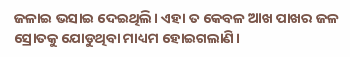ଜଳାଇ ଭସାଇ ଦେଇଥିଲି। ଏହା ତ କେବଳ ଆଖ ପାଖର ଜଳ ସ୍ରୋତକୁ ଯୋଡୁଥିବା ମାଧ୍ୟମ ହୋଇଗଲାଣି।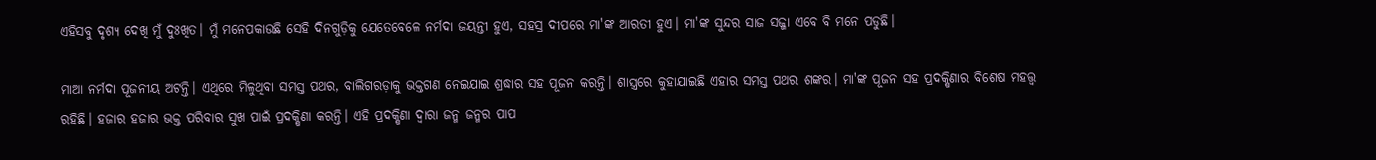ଏହିସବୁ ଦୃଶ୍ୟ ଦେଖି ମୁଁ ଦୁଃଖିତ। ମୁଁ ମନେପକାଉଛି ସେହି ଦିନଗୁଡ଼ିକୁ ଯେତେବେଳେ ନର୍ମଦା ଜୟନ୍ତୀ ହୁଏ, ସହସ୍ର ଦୀପରେ ମା'ଙ୍କ ଆରତୀ ହୁଏ। ମା'ଙ୍କ ସୁନ୍ଦର ସାଜ ସଜ୍ଜା ଏବେ ବି ମନେ ପଡୁଛି।

ମାଆ ନର୍ମଦା ପୂଜନୀୟ ଅଟନ୍ତି। ଏଥିରେ ମିଳୁଥିବା ସମସ୍ତ ପଥର, ବାଲିଗରଡ଼ାକୁ ଭକ୍ତଗଣ ନେଇଯାଇ ଶ୍ରଦ୍ଧାର ସହ ପୂଜନ କରନ୍ତି। ଶାସ୍ତ୍ରରେ କୁହାଯାଇଛି ଏହାର ସମସ୍ତ ପଥର ଶଙ୍କର। ମା'ଙ୍କ ପୂଜନ ସହ ପ୍ରଦକ୍ଷିଣାର ବିଶେଷ ମହତ୍ତ୍ୱ ରହିଛି। ହଜାର ହଜାର ଭକ୍ତ ପରିବାର ସୁଖ ପାଇଁ ପ୍ରଦକ୍ଷିଣା କରନ୍ତି। ଏହି ପ୍ରଦକ୍ଷିଣା ଦ୍ୱାରା ଜନ୍ମ ଜନ୍ମର ପାପ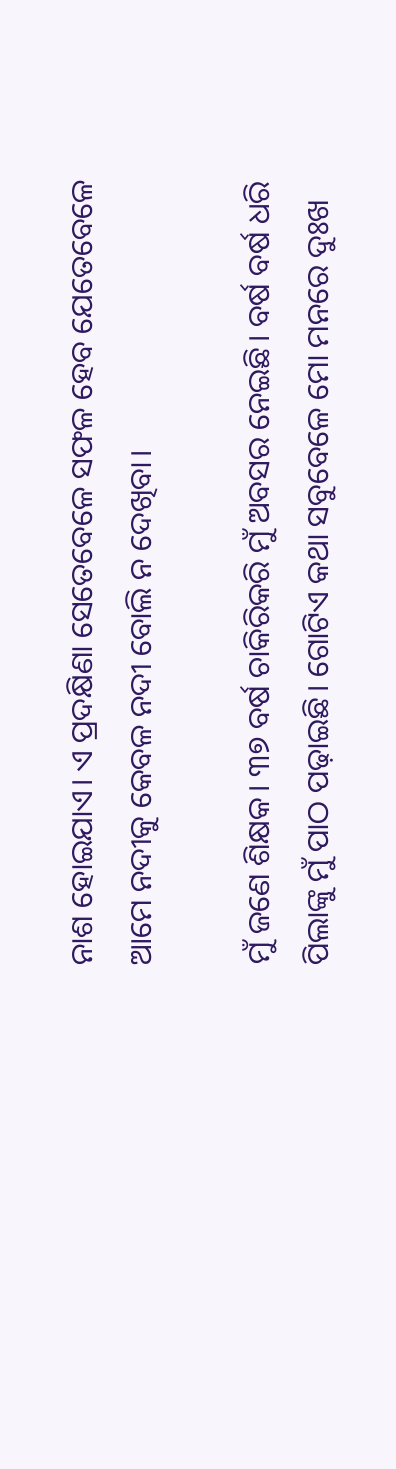ନାଶ ହୋଇଯାଏ। ଏ ପ୍ରଦକ୍ଷିଣା ସେତେବେଳେ ସଫଳ ହେବ ଯେତେବେଳେ ଆମେ ନଦୀକୁ କେବଳ ନଦୀ ବୋଲି ନ ଦେଖିବା।

ମୁଁ ଜଣେ ଶିକ୍ଷକ। ୩୭ ବର୍ଷ ଚାକିରିକରି ମୁଁ ଅବସର ନେଇଛି। ବର୍ଷ ବର୍ଷ ଧରି ପିଲାଙ୍କୁ ମୁଁ ପାଠ ପଢ଼ାଇଛି। ଗୋଟିଏ କଥା ସବୁବେଳେ ମୋ ମନରେ ଦୁଃଖ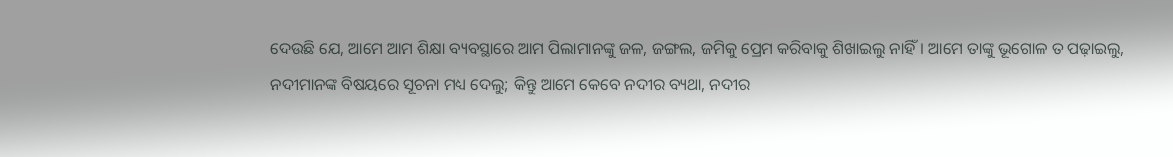ଦେଉଛି ଯେ, ଆମେ ଆମ ଶିକ୍ଷା ବ୍ୟବସ୍ଥାରେ ଆମ ପିଲାମାନଙ୍କୁ ଜଳ, ଜଙ୍ଗଲ, ଜମିକୁ ପ୍ରେମ କରିବାକୁ ଶିଖାଇଲୁ ନାହିଁ। ଆମେ ତାଙ୍କୁ ଭୂଗୋଳ ତ ପଢ଼ାଇଲୁ, ନଦୀମାନଙ୍କ ବିଷୟରେ ସୂଚନା ମଧ୍ୟ ଦେଲୁ; କିନ୍ତୁ ଆମେ କେବେ ନଦୀର ବ୍ୟଥା, ନଦୀର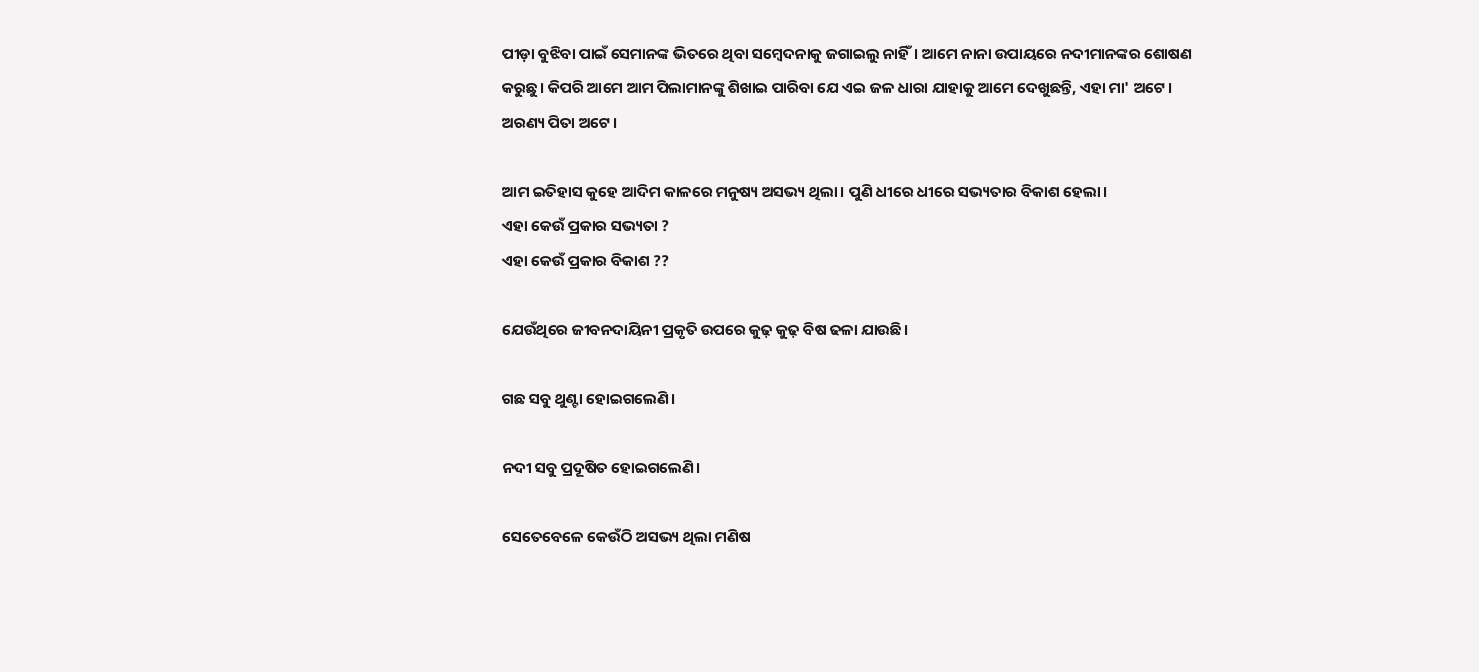ପୀଡ଼ା ବୁଝିବା ପାଇଁ ସେମାନଙ୍କ ଭିତରେ ଥିବା ସମ୍ବେଦନାକୁ ଜଗାଇଲୁ ନାହିଁ। ଆମେ ନାନା ଉପାୟରେ ନଦୀମାନଙ୍କର ଶୋଷଣ କରୁଛୁ। କିପରି ଆମେ ଆମ ପିଲାମାନଙ୍କୁ ଶିଖାଇ ପାରିବା ଯେ ଏଇ ଜଳ ଧାରା ଯାହାକୁ ଆମେ ଦେଖୁଛନ୍ତି, ଏହା ମା' ଅଟେ। ଅରଣ୍ୟ ପିତା ଅଟେ।

ଆମ ଇତିହାସ କୁହେ ଆଦିମ କାଳରେ ମନୁଷ୍ୟ ଅସଭ୍ୟ ଥିଲା। ପୁଣି ଧୀରେ ଧୀରେ ସଭ୍ୟତାର ବିକାଶ ହେଲା।
ଏହା କେଉଁ ପ୍ରକାର ସଭ୍ୟତା ?
ଏହା କେଉଁ ପ୍ରକାର ବିକାଶ ??

ଯେଉଁଥିରେ ଜୀବନଦାୟିନୀ ପ୍ରକୃତି ଉପରେ କୁଢ଼ କୁଢ଼ ବିଷ ଢଳା ଯାଉଛି।

ଗଛ ସବୁ ଥୁଣ୍ଟା ହୋଇଗଲେଣି।

ନଦୀ ସବୁ ପ୍ରଦୂଷିତ ହୋଇଗଲେଣି।

ସେତେବେଳେ କେଉଁଠି ଅସଭ୍ୟ ଥିଲା ମଣିଷ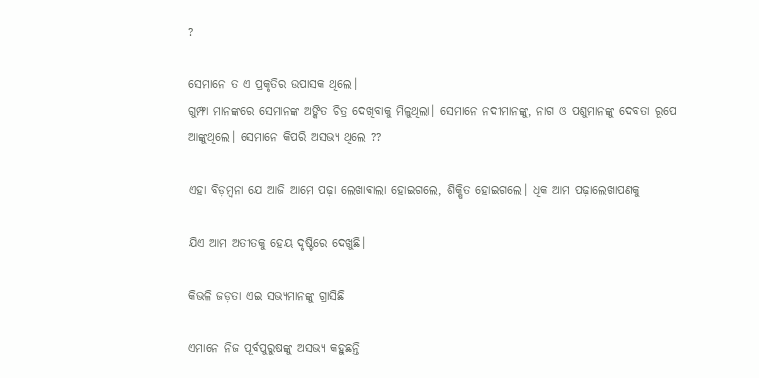?

ସେମାନେ ତ ଏ ପ୍ରକୃତିର ଉପାସକ ଥିଲେ।
ଗୁମ୍ଫା ମାନଙ୍କରେ ସେମାନଙ୍କ ଅଙ୍କିତ ଚିତ୍ର ଦେଖିବାକୁ ମିଳୁଥିଲା। ସେମାନେ ନଦୀମାନଙ୍କୁ, ନାଗ ଓ ପଶୁମାନଙ୍କୁ ଦେବତା ରୂପେ ଆଙ୍କୁଥିଲେ। ସେମାନେ କିପରି ଅସଭ୍ୟ ଥିଲେ ??

ଏହା ବିଡ଼ମ୍ବନା ଯେ ଆଜି ଆମେ ପଢ଼ା ଲେଖାଵାଲା ହୋଇଗଲେ, ଶିକ୍ଷିତ ହୋଇଗଲେ। ଧିକ ଆମ ପଢ଼ାଲେଖାପଣକୁ

ଯିଏ ଆମ ଅତୀତକୁ ହେୟ ଦୃଷ୍ଟିରେ ଦେଖୁଛି।

କିଭଳି ଜଡ଼ତା ଏଇ ସଭ୍ୟମାନଙ୍କୁ ଗ୍ରାସିଛି

ଏମାନେ ନିଜ ପୂର୍ବପୁରୁଷଙ୍କୁ ଅସଭ୍ୟ କହୁଛନ୍ତି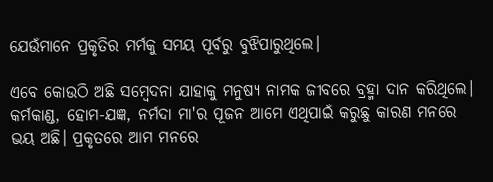ଯେଉଁମାନେ ପ୍ରକୃତିର ମର୍ମକୁ ସମୟ ପୂର୍ବରୁ ବୁଝିପାରୁଥିଲେ।

ଏବେ କୋଉଠି ଅଛି ସମ୍ବେଦନା ଯାହାକୁ ମନୁଷ୍ୟ ନାମକ ଜୀବରେ ବ୍ରହ୍ମା ଦାନ କରିଥିଲେ। କର୍ମକାଣ୍ଡ, ହୋମ-ଯଜ୍ଞ, ନର୍ମଦା ମା'ର ପୂଜନ ଆମେ ଏଥିପାଇଁ କରୁଛୁ କାରଣ ମନରେ ଭୟ ଅଛି। ପ୍ରକୃତରେ ଆମ ମନରେ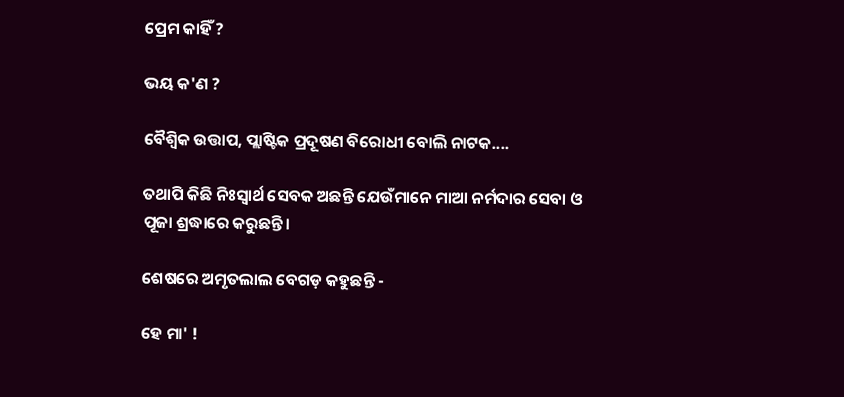ପ୍ରେମ କାହିଁ ?

ଭୟ କ'ଣ ?

ବୈଶ୍ବିକ ଉତ୍ତାପ, ପ୍ଲାଷ୍ଟିକ ପ୍ରଦୂଷଣ ବିରୋଧୀ ବୋଲି ନାଟକ....

ତଥାପି କିଛି ନିଃସ୍ୱାର୍ଥ ସେବକ ଅଛନ୍ତି ଯେଉଁମାନେ ମାଆ ନର୍ମଦାର ସେବା ଓ ପୂଜା ଶ୍ରଦ୍ଧାରେ କରୁଛନ୍ତି।

ଶେଷରେ ଅମୃତଲାଲ ବେଗଡ଼ କହୁଛନ୍ତି -

ହେ ମା' !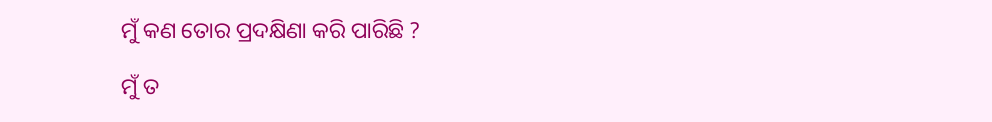ମୁଁ କଣ ତୋର ପ୍ରଦକ୍ଷିଣା କରି ପାରିଛି ?

ମୁଁ ତ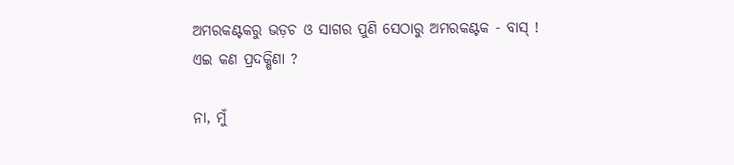ଅମରକଣ୍ଟକରୁ ଭଡ଼ଚ ଓ ସାଗର ପୁଣି ସେଠାରୁ ଅମରକଣ୍ଟକ - ବାସ୍ !
ଏଇ କଣ ପ୍ରଦକ୍ଷିଣା ?

ନା, ମୁଁ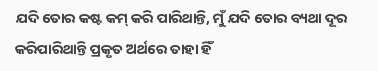ଯଦି ତୋର କଷ୍ଟ କମ୍ କରି ପାରିଥାନ୍ତି, ମୁଁ ଯଦି ତୋର ବ୍ୟଥା ଦୂର କରିପାରିଥାନ୍ତି ପ୍ରକୃତ ଅର୍ଥରେ ତାହା ହିଁ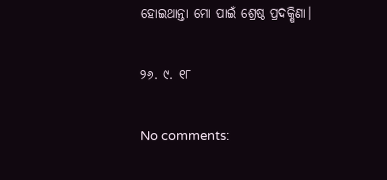ହୋଇଥାନ୍ତା ମୋ ପାଇଁ ଶ୍ରେଷ୍ଠ ପ୍ରଦକ୍ଷିଣା।

୨୬. ୯. ୧୮

No comments: